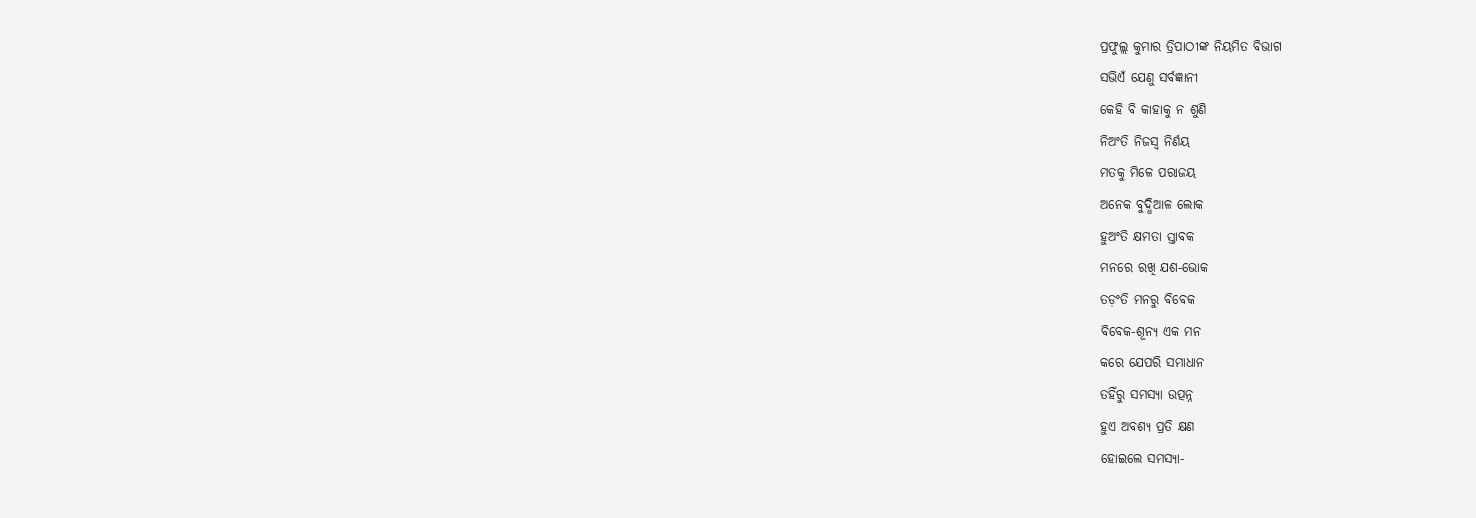ପ୍ରଫୁଲ୍ଲ କୁମାର ତ୍ରିପାଠୀଙ୍କ ନିୟମିତ ବିଭାଗ
ସଭିଏଁ ଯେଣୁ ସର୍ବଜ୍ଞାନୀ
କେହି ବି କାହାକୁ ନ ଶୁଣି
ନିଅଂତି ନିଜସ୍ୱ ନିର୍ଣୟ
ମତକୁ ମିଳେ ପରାଜୟ
ଅନେକ ବୁଦ୍ଧିଆଳ ଲୋକ
ହୁଅଂତି କ୍ଷମତା ସ୍ତାବକ
ମନରେ ରଖି ଯଶ-ଭୋକ
ତଡ଼ଂତି ମନରୁ ବିବେକ
ବିବେକ-ଶୂନ୍ୟ ଏକ ମନ
କରେ ଯେପରି ସମାଧାନ
ତହିଁରୁ ସମସ୍ୟା ଉତ୍ପନ୍ନ
ହୁଏ ଅବଶ୍ୟ ପ୍ରତି କ୍ଷଣ
ହୋଇଲେ ସମସ୍ୟା-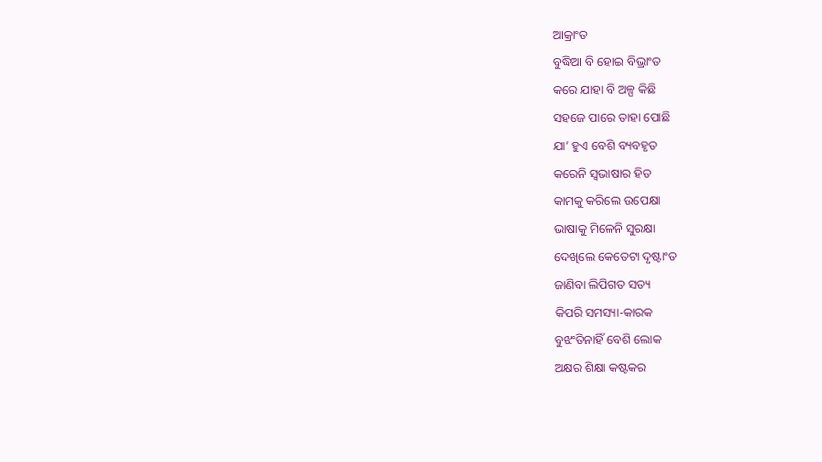ଆକ୍ରାଂତ
ବୁଦ୍ଧିଆ ବି ହୋଇ ବିଭ୍ରାଂତ
କରେ ଯାହା ବି ଅଳ୍ପ କିଛି
ସହଜେ ପାରେ ତାହା ପୋଛି
ଯା’ ହୁଏ ବେଶି ବ୍ୟବହୃତ
କରେନି ସ୍ବଭାଷାର ହିତ
କାମକୁ କରିଲେ ଉପେକ୍ଷା
ଭାଷାକୁ ମିଳେନି ସୁରକ୍ଷା
ଦେଖିଲେ କେତେଟା ଦୃଷ୍ଟାଂତ
ଜାଣିବା ଲିପିଗତ ସତ୍ୟ
କିପରି ସମସ୍ୟା-କାରକ
ବୁଝଂତିନାହିଁ ବେଶି ଲୋକ
ଅକ୍ଷର ଶିକ୍ଷା କଷ୍ଟକର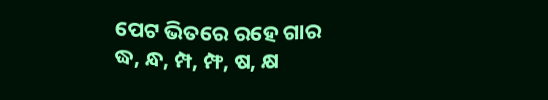ପେଟ ଭିତରେ ରହେ ଗାର
ଦ୍ଧ, ନ୍ଧ, ମ୍ପ, ମ୍ଫ, ଷ, କ୍ଷ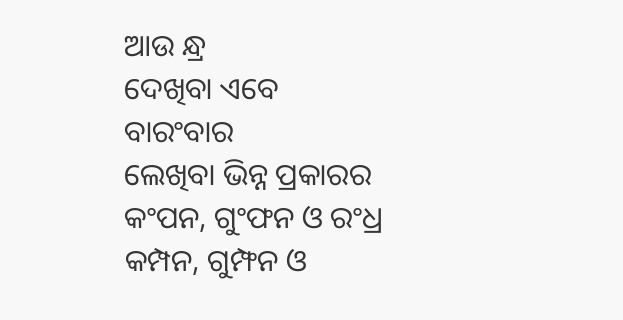ଆଉ ନ୍ଧ୍ର
ଦେଖିବା ଏବେ ବାରଂବାର
ଲେଖିବା ଭିନ୍ନ ପ୍ରକାରର
କଂପନ, ଗୁଂଫନ ଓ ରଂଧ୍ର
କମ୍ପନ, ଗୁମ୍ଫନ ଓ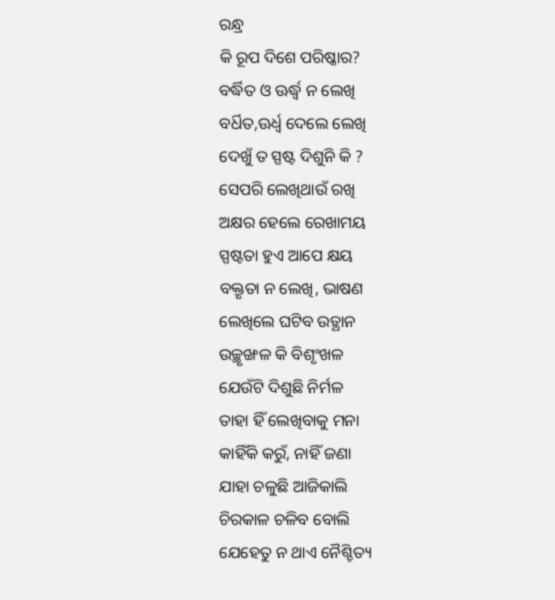ରନ୍ଧ୍ର
କି ରୂପ ଦିଶେ ପରିଷ୍କାର?
ବର୍ଦ୍ଧିତ ଓ ଊର୍ଦ୍ଧ୍ୱ ନ ଲେଖି
ବର୍ଧିତ,ଊର୍ଧ୍ବ ଦେଲେ ଲେଖି
ଦେଖୁଁ ତ ସ୍ପଷ୍ଟ ଦିଶୁନି କି ?
ସେପରି ଲେଖିଥାଉଁ ରଖି
ଅକ୍ଷର ହେଲେ ରେଖାମୟ
ସ୍ପଷ୍ଟତା ହୁଏ ଆପେ କ୍ଷୟ
ବକ୍ତୃତା ନ ଲେଖି, ଭାଷଣ
ଲେଖିଲେ ଘଟିବ ଉତ୍ଥାନ
ଉଚ୍ଛୃଙ୍ଖଳ କି ବିଶୃଂଖଳ
ଯେଉଁଟି ଦିଶୁଛି ନିର୍ମଳ
ତାହା ହିଁ ଲେଖିବାକୁ ମନା
କାହିଁକି କରୁଁ, ନାହିଁ ଜଣା
ଯାହା ଚଳୁଛି ଆଜିକାଲି
ଚିରକାଳ ଚଳିବ ବୋଲି
ଯେହେତୁ ନ ଥାଏ ନୈଶ୍ଚିତ୍ୟ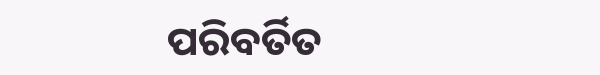ପରିବର୍ତିତ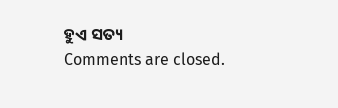ହୁଏ ସତ୍ୟ
Comments are closed.